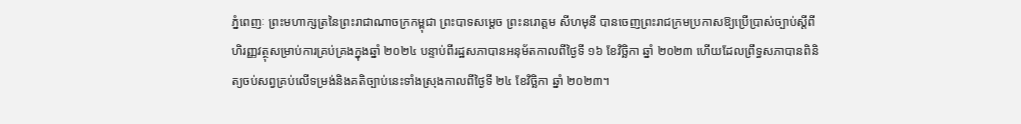ភ្នំពេញៈ ព្រះមហាក្សត្រនៃព្រះរាជាណាចក្រកម្ពុជា ព្រះបាទសម្តេច ព្រះនរោត្តម សីហមុនី បានចេញព្រះរាជក្រមប្រកាសឱ្យប្រើប្រាស់ច្បាប់ស្តីពីហិរញ្ញវត្ថុសម្រាប់ការគ្រប់គ្រងក្នុងឆ្នាំ ២០២៤ បន្ទាប់ពីរដ្ឋសភាបានអនុម័តកាលពីថ្ងៃទី ១៦ ខែវិច្ឆិកា ឆ្នាំ ២០២៣ ហើយដែលព្រឹទ្ធសភាបានពិនិត្យចប់សព្វគ្រប់លើទម្រង់និងគតិច្បាប់នេះទាំងស្រុងកាលពីថ្ងៃទី ២៤ ខែវិច្ឆិកា ឆ្នាំ ២០២៣។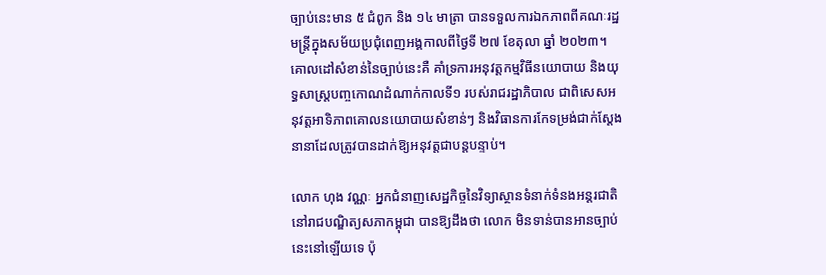ច្បាប់នេះមាន ៥ ជំពូក និង ១៤ មាត្រា បានទទួលការឯកភាពពីគណៈរដ្ឋមន្ត្រីក្នុងសម័យប្រជុំពេញអង្គកាលពីថ្ងៃទី ២៧ ខែតុលា ឆ្នាំ ២០២៣។ គោលដៅសំខាន់នៃច្បាប់នេះគឺ គាំទ្រការអនុវត្តកម្មវិធីនយោបាយ និងយុទ្ធសាស្ត្របញ្ចកោណដំណាក់កាលទី១ របស់រាជរដ្ឋាភិបាល ជាពិសេសអនុវត្តអាទិភាពគោលនយោបាយសំខាន់ៗ និងវិធានការកែទម្រង់ជាក់ស្តែងនានាដែលត្រូវបានដាក់ឱ្យអនុវត្តជាបន្តបន្ទាប់។

លោក ហុង វណ្ណៈ អ្នកជំនាញសេដ្ឋកិច្ចនៃវិទ្យាស្ថានទំនាក់ទំនងអន្តរជាតិនៅរាជបណ្ឌិត្យសភាកម្ពុជា បានឱ្យដឹងថា លោក មិនទាន់បានអានច្បាប់នេះនៅឡើយទេ ប៉ុ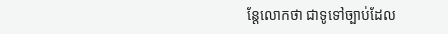ន្តែលោកថា ជាទូទៅច្បាប់ដែល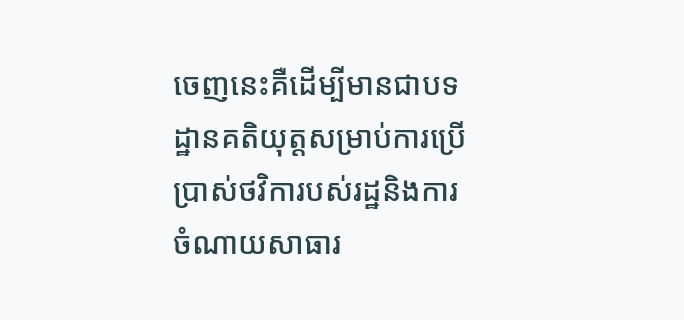ចេញនេះគឺដើម្បីមានជាបទដ្ឋានគតិយុត្តសម្រាប់ការប្រើប្រាស់ថវិការបស់រដ្ឋនិងការចំណាយសាធារ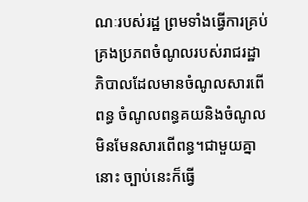ណៈរបស់រដ្ឋ ព្រមទាំងធ្វើការគ្រប់គ្រងប្រភពចំណូលរបស់រាជរដ្ឋាភិបាលដែលមានចំណូលសារពើពន្ធ ចំណូលពន្ធគយនិងចំណូលមិនមែនសារពើពន្ធ។ជាមួយគ្នានោះ ច្បាប់នេះក៏ធ្វើ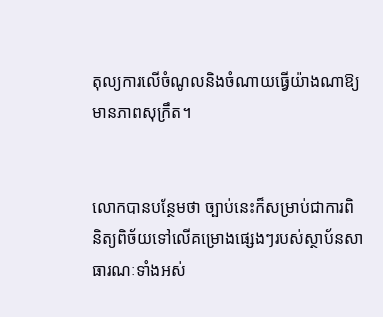តុល្យការលើចំណូលនិងចំណាយធ្វើយ៉ាងណាឱ្យមានភាពសុក្រឹត។


លោកបានបន្ថែមថា ច្បាប់នេះក៏សម្រាប់ជាការពិនិត្យពិច័យទៅលើគម្រោងផ្សេងៗរបស់ស្ថាប័នសាធារណៈទាំងអស់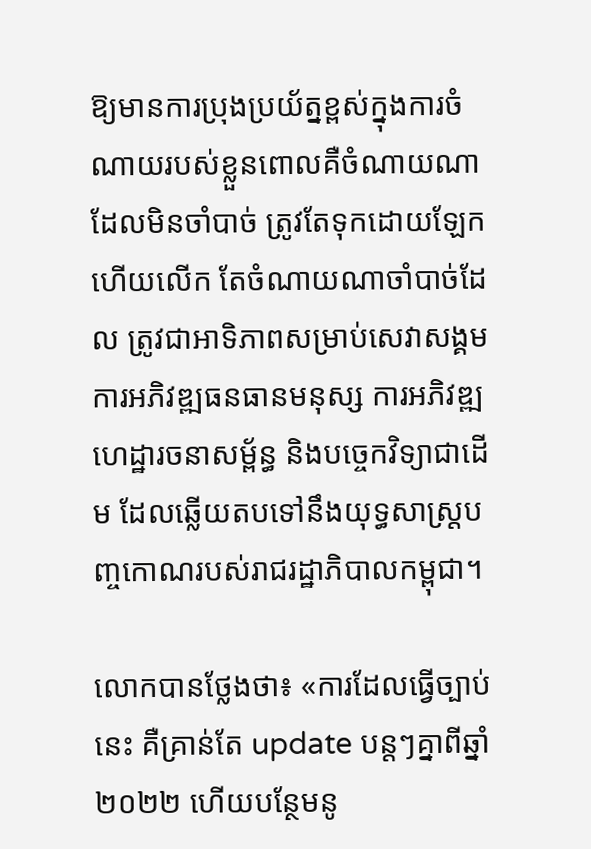ឱ្យមានការប្រុងប្រយ័ត្នខ្ពស់ក្នុងការចំណាយរបស់ខ្លួនពោលគឺចំណាយណាដែលមិនចាំបាច់ ត្រូវតែទុកដោយឡែក ហើយលើក តែចំណាយណាចាំបាច់ដែល ត្រូវជាអាទិភាពសម្រាប់សេវាសង្គម ការអភិវឌ្ឍធនធានមនុស្ស ការអភិវឌ្ឍហេដ្ឋារចនាសម្ព័ន្ធ និងបច្ចេកវិទ្យាជាដើម ដែលឆ្លើយតបទៅនឹងយុទ្ធសាស្ត្របញ្ចកោណរបស់រាជរដ្ឋាភិបាលកម្ពុជា។

លោកបានថ្លែងថា៖ «ការដែលធ្វើច្បាប់នេះ គឺគ្រាន់តែ update បន្តៗគ្នាពីឆ្នាំ ២០២២ ហើយបន្ថែមនូ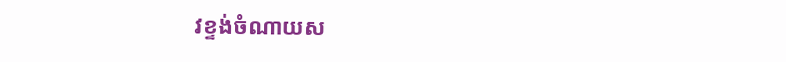វខ្ទង់ចំណាយស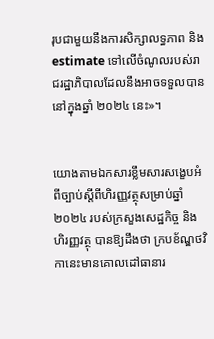រុបជាមួយនឹងការសិក្សាលទ្ធភាព និង estimate ទៅលើចំណូលរបស់រាជរដ្ឋាភិបាលដែលនឹងអាចទទួលបាននៅក្នុងឆ្នាំ ២០២៤ នេះ»។


យោងតាមឯកសារខ្លឹមសារសង្ខេបអំពីច្បាប់ស្តីពីហិរញ្ញវត្ថុសម្រាប់ឆ្នាំ ២០២៤ របស់ក្រសួងសេដ្ឋកិច្ច និងហិរញ្ញវត្ថុ បានឱ្យដឹងថា ក្របខ័ណ្ឌថវិកានេះមានគោលដៅធានារ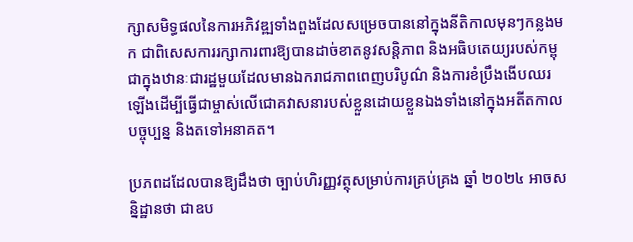ក្សាសមិទ្ធផលនៃការអភិវឌ្ឍទាំងពួងដែលសម្រេចបាននៅក្នុងនីតិកាលមុនៗកន្លងមក ជាពិសេសការរក្សាការពារឱ្យបានដាច់ខាតនូវសន្តិភាព និងអធិបតេយ្យរបស់កម្ពុជាក្នុងឋានៈជារដ្ឋមួយដែលមានឯករាជភាពពេញបរិបូណ៌ និងការខំប្រឹងងើបឈរឡើងដើម្បីធ្វើជាម្ចាស់លើជោគវាសនារបស់ខ្លួនដោយខ្លួនឯងទាំងនៅក្នុងអតីតកាល បច្ចុប្បន្ន និងតទៅអនាគត។

ប្រភពដដែលបានឱ្យដឹងថា ច្បាប់ហិរញ្ញវត្ថុសម្រាប់ការគ្រប់គ្រង ឆ្នាំ ២០២៤ អាចសន្និដ្ឋានថា ជាឧប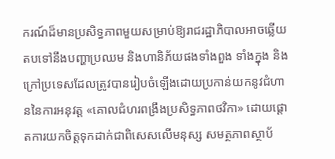ករណ៍ដ៏មានប្រសិទ្ធភាពមួយសម្រាប់ឱ្យរាជរដ្ឋាភិបាលអាចឆ្លើយតបទៅនឹងបញ្ហាប្រឈម និងហានិភ័យផងទាំងពួង ទាំងក្នុង និងក្រៅប្រទេសដែលត្រូវបានរៀបចំឡើងដោយប្រកាន់យកនូវជំហាននៃការអនុវត្ត «គោលជំហរពង្រឹងប្រសិទ្ធភាពថវិកា» ដោយផ្តោតការយកចិត្តទុកដាក់ជាពិសេសលើមនុស្ស សមត្ថភាពស្ថាប័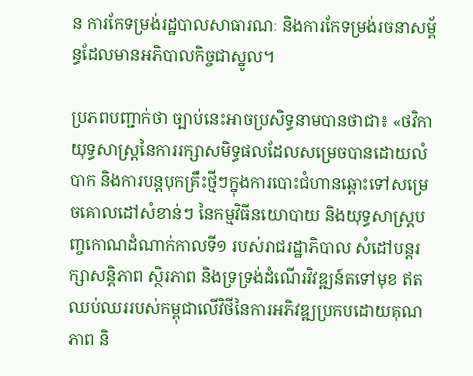ន ការកែទម្រង់រដ្ឋបាលសាធារណៈ និងការកែទម្រង់រចនាសម្ព័ន្ធដែលមានអភិបាលកិច្ចជាស្នូល។

ប្រភពបញ្ជាក់ថា ច្បាប់នេះអាចប្រសិទ្ធនាមបានថាជា៖ «ថវិកាយុទ្ធសាស្ត្រនៃការរក្សាសមិទ្ធផលដែលសម្រេចបានដោយលំបាក និងការបន្តបុកគ្រឹះថ្មីៗក្នុងការបោះជំហានឆ្ពោះទៅសម្រេចគោលដៅសំខាន់ៗ នៃកម្មវិធីនយោបាយ និងយុទ្ធសាស្ត្របញ្ចកោណដំណាក់កាលទី១ របស់រាជរដ្ឋាភិបាល សំដៅបន្តរក្សាសន្តិភាព ស្ថិរភាព និងទ្រទ្រង់ដំណើរវិវឌ្ឍន៍តទៅមុខ ឥតឈប់ឈររបស់កម្ពុជាលើវិថីនៃការអភិវឌ្ឍប្រកបដោយគុណភាព និ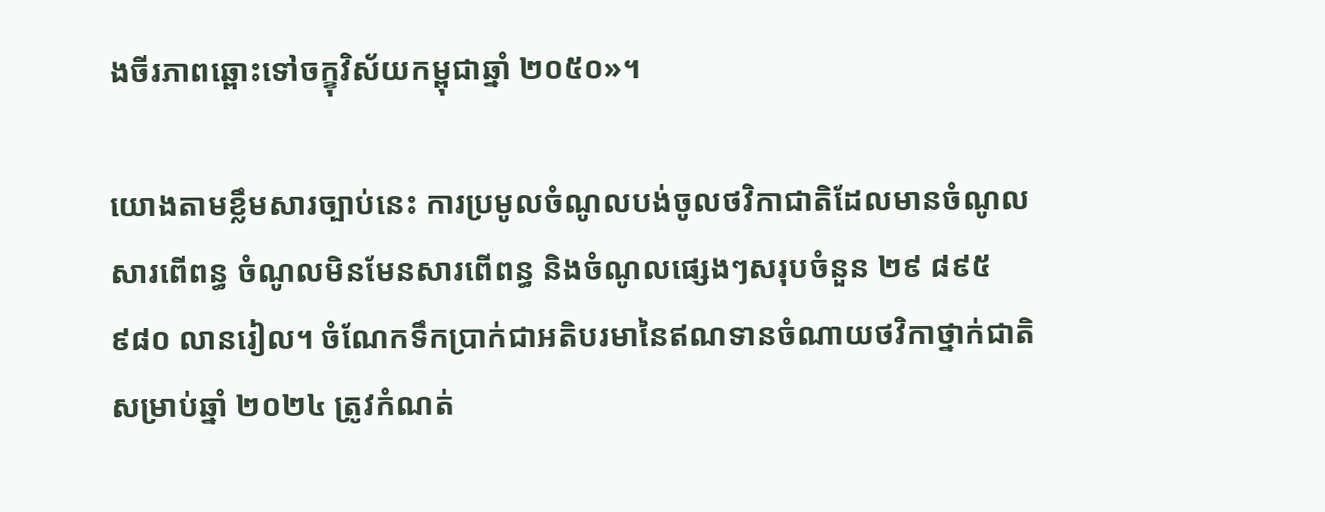ងចីរភាពឆ្ពោះទៅចក្ខុវិស័យកម្ពុជាឆ្នាំ ២០៥០»។

យោងតាមខ្លឹមសារច្បាប់នេះ ការប្រមូលចំណូលបង់ចូលថវិកាជាតិដែលមានចំណូលសារពើពន្ធ ចំណូលមិនមែនសារពើពន្ធ និងចំណូលផ្សេងៗសរុបចំនួន ២៩ ៨៩៥ ៩៨០ លានរៀល។ ចំណែកទឹកប្រាក់ជាអតិបរមានៃឥណទានចំណាយថវិកាថ្នាក់ជាតិសម្រាប់ឆ្នាំ ២០២៤ ត្រូវកំណត់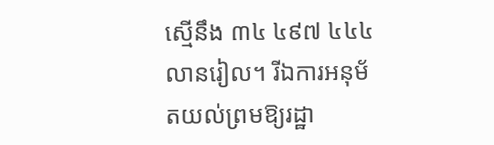ស្មើនឹង ៣៤ ៤៩៧ ៤៤៤ លានរៀល។ រីឯការអនុម័តយល់ព្រមឱ្យរដ្ឋា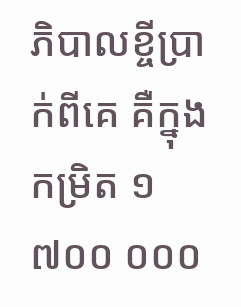ភិបាលខ្ចីប្រាក់ពីគេ គឺក្នុងកម្រិត ១ ៧០០ ០០០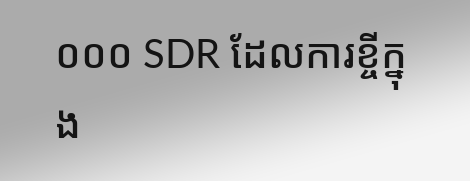០០០ SDR ដែលការខ្ចីក្នុង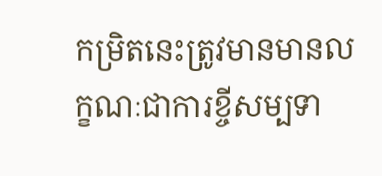កម្រិតនេះត្រូវមានមានលក្ខណៈជាការខ្ចីសម្បទា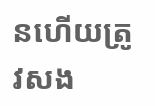នហើយត្រូវសង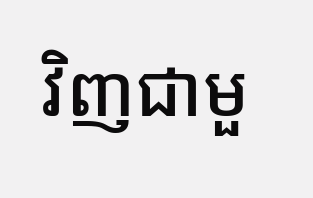វិញជាមួ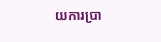យការប្រា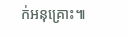ក់អនុគ្រោះ៕